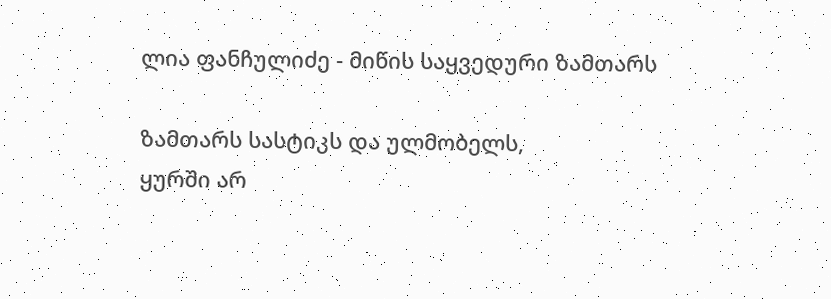ლია ფანჩულიძე - მიწის საყვედური ზამთარს

ზამთარს სასტიკს და ულმობელს,
ყურში არ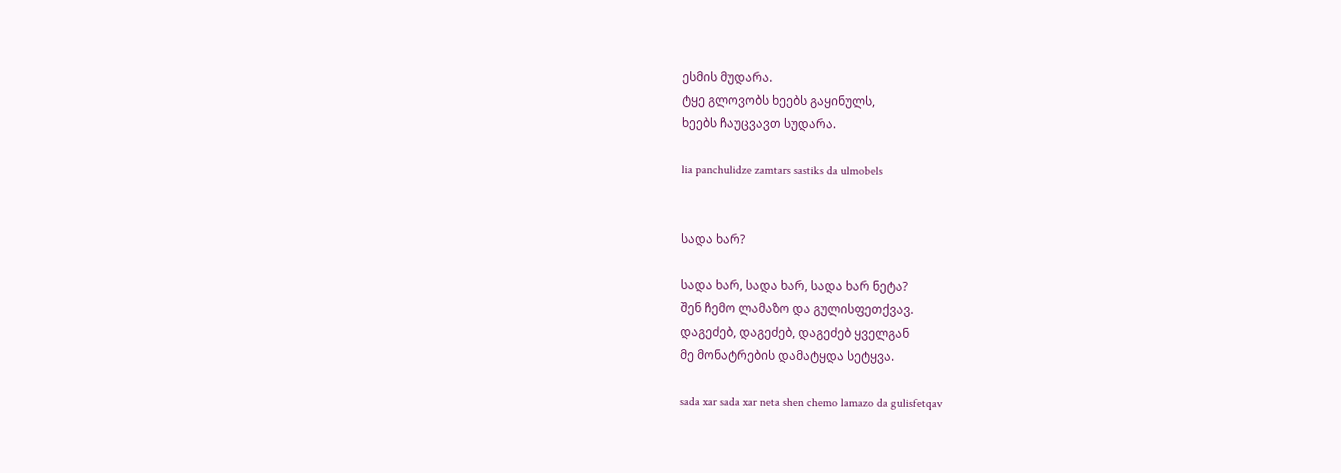ესმის მუდარა.
ტყე გლოვობს ხეებს გაყინულს,
ხეებს ჩაუცვავთ სუდარა.

lia panchulidze zamtars sastiks da ulmobels


სადა ხარ?

სადა ხარ, სადა ხარ, სადა ხარ ნეტა?
შენ ჩემო ლამაზო და გულისფეთქვავ.
დაგეძებ, დაგეძებ, დაგეძებ ყველგან
მე მონატრების დამატყდა სეტყვა.

sada xar sada xar neta shen chemo lamazo da gulisfetqav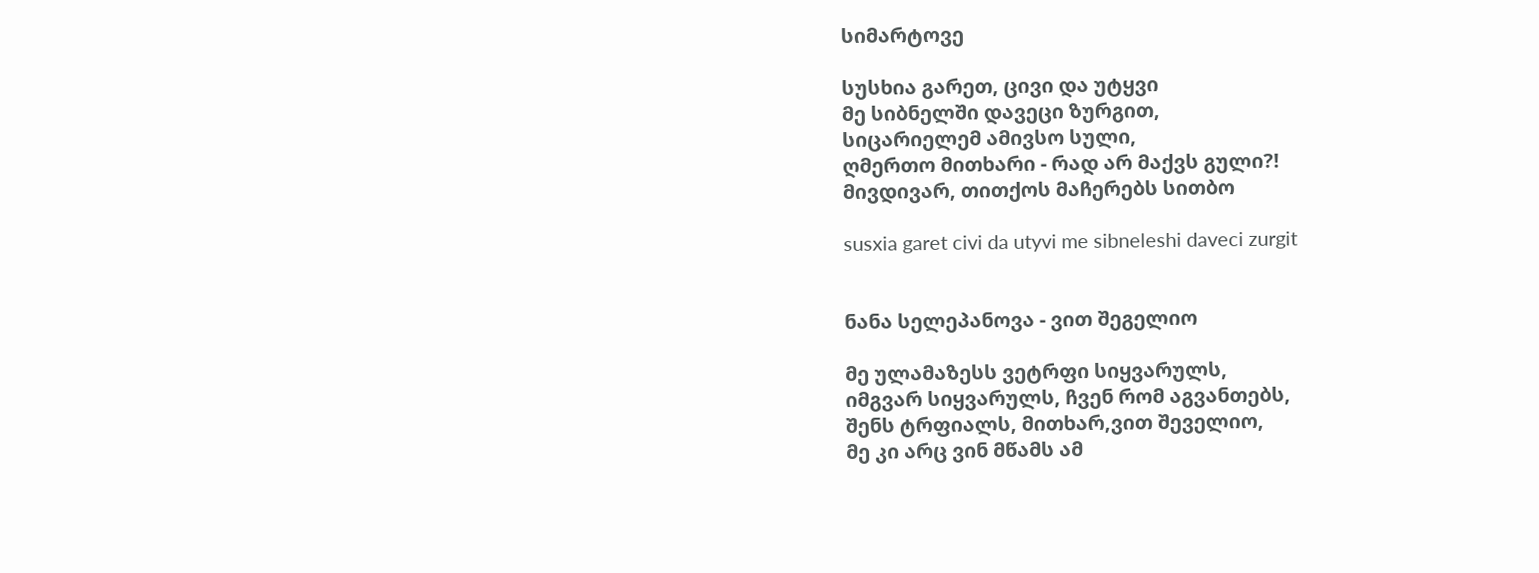სიმარტოვე

სუსხია გარეთ, ცივი და უტყვი
მე სიბნელში დავეცი ზურგით,
სიცარიელემ ამივსო სული,
ღმერთო მითხარი - რად არ მაქვს გული?!
მივდივარ, თითქოს მაჩერებს სითბო

susxia garet civi da utyvi me sibneleshi daveci zurgit


ნანა სელეპანოვა - ვით შეგელიო

მე ულამაზესს ვეტრფი სიყვარულს,
იმგვარ სიყვარულს, ჩვენ რომ აგვანთებს,
შენს ტრფიალს, მითხარ,ვით შეველიო,
მე კი არც ვინ მწამს ამ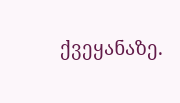ქვეყანაზე.